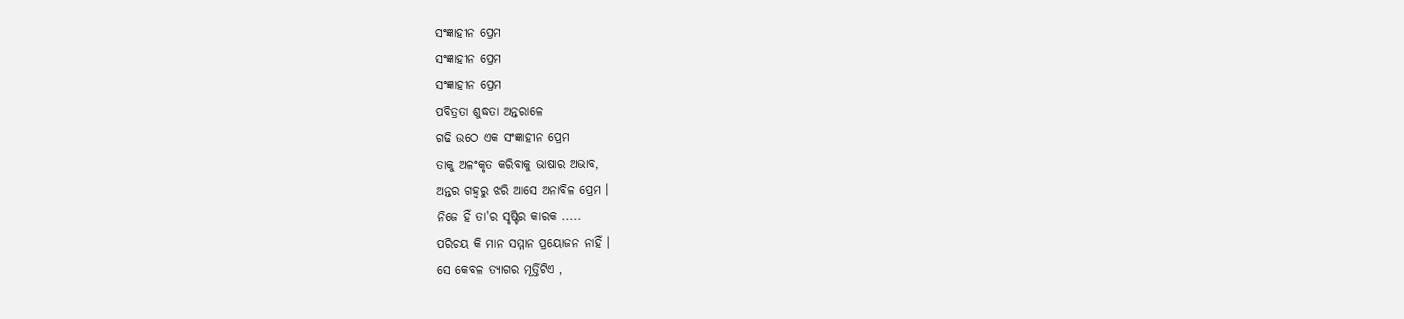ସଂଜ୍ଞାହୀନ ପ୍ରେମ
ସଂଜ୍ଞାହୀନ ପ୍ରେମ
ସଂଜ୍ଞାହୀନ ପ୍ରେମ
ପବିତ୍ରତା ଶୁଦ୍ଧତା ଅନ୍ତରାଳେ
ଗଢି ଉଠେ ଏକ ସଂଜ୍ଞାହୀନ ପ୍ରେମ
ତାକୁ ଅଳଂକୃତ କରିବାକୁ ଭାଷାର ଅଭାବ,
ଅନ୍ତର ଗହ୍ୱରୁ ଝରି ଆସେ ଅନାବିଳ ପ୍ରେମ ।
ନିଜେ ହିଁ ତା'ର ସୃଷ୍ଟିର କାରକ .....
ପରିଚୟ କି ମାନ ସମ୍ମାନ ପ୍ରୟୋଜନ ନାହିଁ ।
ସେ କେବଳ ତ୍ୟାଗର ମୂର୍ତ୍ତିଟିଏ ,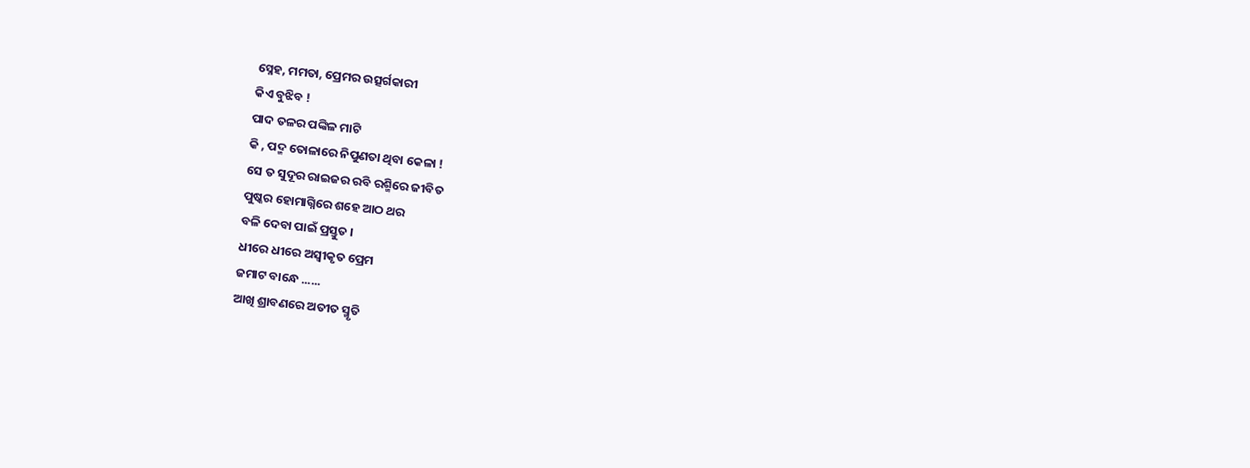ସ୍ନେହ, ମମତା, ପ୍ରେମର ଉତ୍ସର୍ଗକାରୀ
କିଏ ବୁଝିବ !
ପାଦ ତଳର ପଙ୍କିଳ ମାଟି
କି , ପଦ୍ମ ତୋଳାରେ ନିପୁଣତା ଥିବା କେଳା !
ସେ ତ ସୁଦୂର ରାଇଜର ରବି ରଶ୍ମିରେ ଜୀବିତ
ପୁଷ୍କର ହୋମାଗ୍ନିରେ ଶହେ ଆଠ ଥର
ବଳି ଦେବା ପାଇଁ ପ୍ରସ୍ତୁତ ।
ଧୀରେ ଧୀରେ ଅସ୍ବୀକୃତ ପ୍ରେମ
ଜମାଟ ବାନ୍ଧେ ......
ଆଖି ଶ୍ରାବଣରେ ଅତୀତ ସ୍ମୃତି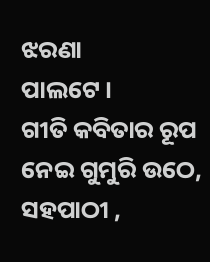ଝରଣା
ପାଲଟେ ।
ଗୀତି କବିତାର ରୂପ ନେଇ ଗୁମୁରି ଉଠେ,
ସହପାଠୀ ,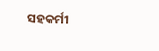ସହକର୍ମୀ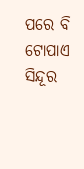ପରେ ବି
ଟୋପାଏ ସିନ୍ଦୂର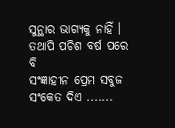ସୁନ୍ଥାର ଭାଗ୍ୟକୁ ନାହିଁ ।
ତଥାପି ପଚିଶ ବର୍ଷ ପରେ ବି
ସଂଜ୍ଞାହୀନ ପ୍ରେମ ସବୁଜ ସଂକେତ ଦିଏ .......